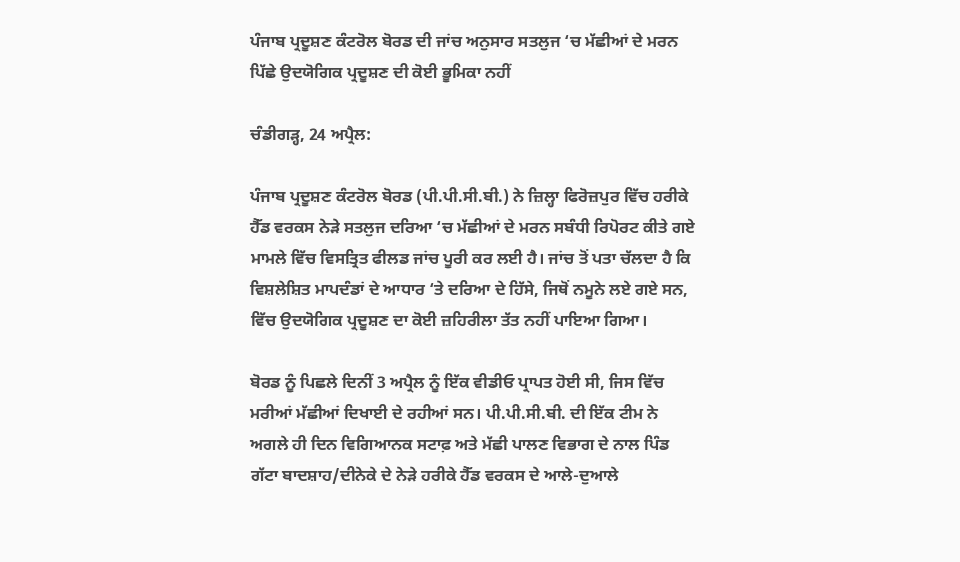ਪੰਜਾਬ ਪ੍ਰਦੂਸ਼ਣ ਕੰਟਰੋਲ ਬੋਰਡ ਦੀ ਜਾਂਚ ਅਨੁਸਾਰ ਸਤਲੁਜ ‘ਚ ਮੱਛੀਆਂ ਦੇ ਮਰਨ ਪਿੱਛੇ ਉਦਯੋਗਿਕ ਪ੍ਰਦੂਸ਼ਣ ਦੀ ਕੋਈ ਭੂਮਿਕਾ ਨਹੀਂ

ਚੰਡੀਗੜ੍ਹ, 24 ਅਪ੍ਰੈਲ:

ਪੰਜਾਬ ਪ੍ਰਦੂਸ਼ਣ ਕੰਟਰੋਲ ਬੋਰਡ (ਪੀ.ਪੀ.ਸੀ.ਬੀ.) ਨੇ ਜ਼ਿਲ੍ਹਾ ਫਿਰੋਜ਼ਪੁਰ ਵਿੱਚ ਹਰੀਕੇ ਹੈੱਡ ਵਰਕਸ ਨੇੜੇ ਸਤਲੁਜ ਦਰਿਆ ‘ਚ ਮੱਛੀਆਂ ਦੇ ਮਰਨ ਸਬੰਧੀ ਰਿਪੋਰਟ ਕੀਤੇ ਗਏ ਮਾਮਲੇ ਵਿੱਚ ਵਿਸਤ੍ਰਿਤ ਫੀਲਡ ਜਾਂਚ ਪੂਰੀ ਕਰ ਲਈ ਹੈ। ਜਾਂਚ ਤੋਂ ਪਤਾ ਚੱਲਦਾ ਹੈ ਕਿ ਵਿਸ਼ਲੇਸ਼ਿਤ ਮਾਪਦੰਡਾਂ ਦੇ ਆਧਾਰ ‘ਤੇ ਦਰਿਆ ਦੇ ਹਿੱਸੇ, ਜਿਥੋਂ ਨਮੂਨੇ ਲਏ ਗਏ ਸਨ, ਵਿੱਚ ਉਦਯੋਗਿਕ ਪ੍ਰਦੂਸ਼ਣ ਦਾ ਕੋਈ ਜ਼ਹਿਰੀਲਾ ਤੱਤ ਨਹੀਂ ਪਾਇਆ ਗਿਆ।

ਬੋਰਡ ਨੂੰ ਪਿਛਲੇ ਦਿਨੀਂ 3 ਅਪ੍ਰੈਲ ਨੂੰ ਇੱਕ ਵੀਡੀਓ ਪ੍ਰਾਪਤ ਹੋਈ ਸੀ, ਜਿਸ ਵਿੱਚ ਮਰੀਆਂ ਮੱਛੀਆਂ ਦਿਖਾਈ ਦੇ ਰਹੀਆਂ ਸਨ। ਪੀ.ਪੀ.ਸੀ.ਬੀ. ਦੀ ਇੱਕ ਟੀਮ ਨੇ ਅਗਲੇ ਹੀ ਦਿਨ ਵਿਗਿਆਨਕ ਸਟਾਫ਼ ਅਤੇ ਮੱਛੀ ਪਾਲਣ ਵਿਭਾਗ ਦੇ ਨਾਲ ਪਿੰਡ ਗੱਟਾ ਬਾਦਸ਼ਾਹ/ਦੀਨੇਕੇ ਦੇ ਨੇੜੇ ਹਰੀਕੇ ਹੈੱਡ ਵਰਕਸ ਦੇ ਆਲੇ-ਦੁਆਲੇ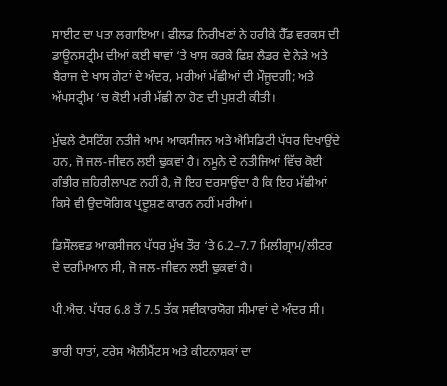ਸਾਈਟ ਦਾ ਪਤਾ ਲਗਾਇਆ। ਫੀਲਡ ਨਿਰੀਖਣਾਂ ਨੇ ਹਰੀਕੇ ਹੈੱਡ ਵਰਕਸ ਦੀ ਡਾਊਨਸਟ੍ਰੀਮ ਦੀਆਂ ਕਈ ਥਾਵਾਂ ‘ਤੇ ਖਾਸ ਕਰਕੇ ਫਿਸ਼ ਲੈਡਰ ਦੇ ਨੇੜੇ ਅਤੇ ਬੈਰਾਜ ਦੇ ਖਾਸ ਗੇਟਾਂ ਦੇ ਅੰਦਰ, ਮਰੀਆਂ ਮੱਛੀਆਂ ਦੀ ਮੌਜੂਦਗੀ; ਅਤੇ ਅੱਪਸਟ੍ਰੀਮ ‘ਚ ਕੋਈ ਮਰੀ ਮੱਛੀ ਨਾ ਹੋਣ ਦੀ ਪੁਸ਼ਟੀ ਕੀਤੀ।

ਮੁੱਢਲੇ ਟੈਸਟਿੰਗ ਨਤੀਜੇ ਆਮ ਆਕਸੀਜਨ ਅਤੇ ਐਸਿਡਿਟੀ ਪੱਧਰ ਦਿਖਾਉਂਦੇ ਹਨ, ਜੋ ਜਲ-ਜੀਵਨ ਲਈ ਢੁਕਵਾਂ ਹੈ। ਨਮੂਨੇ ਦੇ ਨਤੀਜਿਆਂ ਵਿੱਚ ਕੋਈ ਗੰਭੀਰ ਜ਼ਹਿਰੀਲਾਪਣ ਨਹੀਂ ਹੈ, ਜੋ ਇਹ ਦਰਸਾਉਂਦਾ ਹੈ ਕਿ ਇਹ ਮੱਛੀਆਂ ਕਿਸੇ ਵੀ ਉਦਯੋਗਿਕ ਪ੍ਰਦੂਸ਼ਣ ਕਾਰਨ ਨਹੀਂ ਮਰੀਆਂ।

ਡਿਸੌਲਵਡ ਆਕਸੀਜਨ ਪੱਧਰ ਮੁੱਖ ਤੌਰ ‘ਤੇ 6.2–7.7 ਮਿਲੀਗ੍ਰਾਮ/ਲੀਟਰ ਦੇ ਦਰਮਿਆਨ ਸੀ, ਜੋ ਜਲ-ਜੀਵਨ ਲਈ ਢੁਕਵਾਂ ਹੈ।

ਪੀ.ਐਚ. ਪੱਧਰ 6.8 ਤੋਂ 7.5 ਤੱਕ ਸਵੀਕਾਰਯੋਗ ਸੀਮਾਵਾਂ ਦੇ ਅੰਦਰ ਸੀ।

ਭਾਰੀ ਧਾਤਾਂ, ਟਰੇਸ ਐਲੀਮੈਂਟਸ ਅਤੇ ਕੀਟਨਾਸ਼ਕਾਂ ਦਾ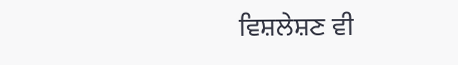ਵਿਸ਼ਲੇਸ਼ਣ ਵੀ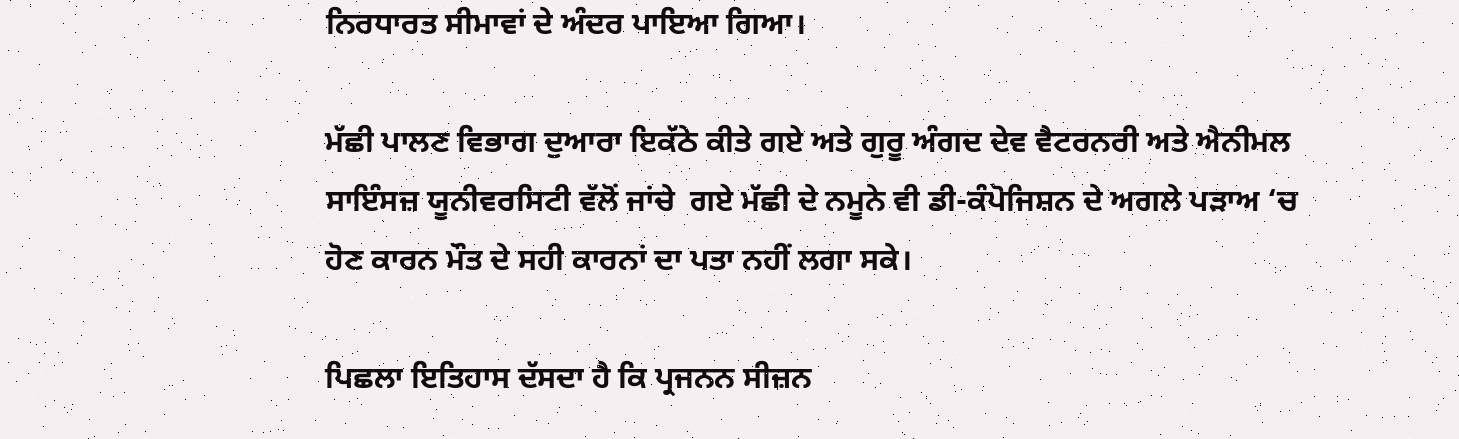ਨਿਰਧਾਰਤ ਸੀਮਾਵਾਂ ਦੇ ਅੰਦਰ ਪਾਇਆ ਗਿਆ।

ਮੱਛੀ ਪਾਲਣ ਵਿਭਾਗ ਦੁਆਰਾ ਇਕੱਠੇ ਕੀਤੇ ਗਏ ਅਤੇ ਗੁਰੂ ਅੰਗਦ ਦੇਵ ਵੈਟਰਨਰੀ ਅਤੇ ਐਨੀਮਲ ਸਾਇੰਸਜ਼ ਯੂਨੀਵਰਸਿਟੀ ਵੱਲੋਂ ਜਾਂਚੇ  ਗਏ ਮੱਛੀ ਦੇ ਨਮੂਨੇ ਵੀ ਡੀ-ਕੰਪੋਜਿਸ਼ਨ ਦੇ ਅਗਲੇ ਪੜਾਅ ‘ਚ ਹੋਣ ਕਾਰਨ ਮੌਤ ਦੇ ਸਹੀ ਕਾਰਨਾਂ ਦਾ ਪਤਾ ਨਹੀਂ ਲਗਾ ਸਕੇ।

ਪਿਛਲਾ ਇਤਿਹਾਸ ਦੱਸਦਾ ਹੈ ਕਿ ਪ੍ਰਜਨਨ ਸੀਜ਼ਨ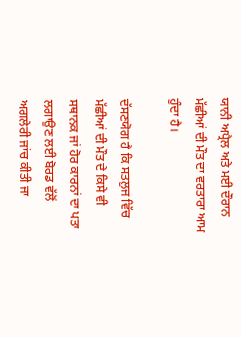ਯਾਨੀ ਅਪ੍ਰੈਲ ਅਤੇ ਮਈ ਦੌਰਾਨ ਮੱਛੀਆਂ ਦੀ ਮੌਤ ਦਾ ਵਰਤਾਰਾ ਆਮ ਹੁੰਦਾ ਹੈ।

ਦੱਸਣਯੋਗ ਹੈ ਕਿ ਸਤਲੁਜ ਵਿੱਚ ਮੱਛੀਆਂ ਦੀ ਮੌਤ ਦੇ ਕਿਸੇ ਵੀ ਸਥਾਨਕ ਜਾਂ ਹੋਰ ਕਾਰਨਾਂ ਦਾ ਪਤਾ ਲਗਾਉਣ ਲਈ ਬੋਰਡ ਵੱਲੋਂ ਅਗਲੇਰੀ ਜਾਂਚ ਕੀਤੀ ਜਾ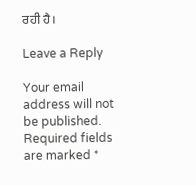ਰਹੀ ਹੈ।

Leave a Reply

Your email address will not be published. Required fields are marked *